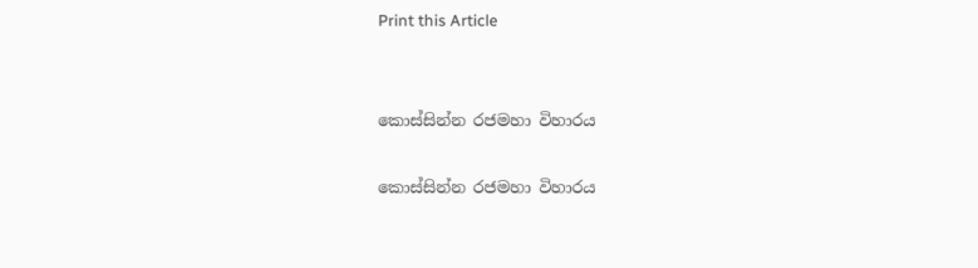Print this Article


කොස්සින්න රජමහා විහාරය

කොස්සින්න රජමහා විහාරය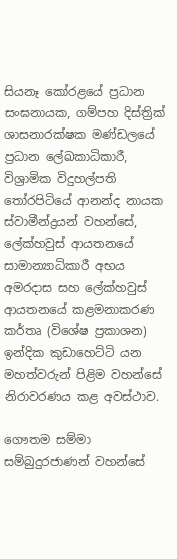සියනෑ කෝරළයේ ප්‍රධාන සංඝනායක, ගම්පහ දිස්ත්‍රික් ශාසනාරක්ෂක මණ්ඩලයේ ප්‍රධාන ලේඛකාධිකාරී, විශ්‍රාමික විදුහල්පති තෝරපිටියේ ආනන්ද නායක ස්වාමීන්ද්‍රයන් වහන්සේ, ලේක්හවුස් ආයතනයේ සාමාන්‍යාධිකාරී අභය අමරදාස සහ ලේක්හවුස් ආයතනයේ කළමනාකරණ කර්තෘ (විශේෂ ප්‍රකාශන) ඉන්දික කුඩාහෙට්ටි යන මහත්වරුන් පිළිම වහන්සේ නිරාවරණය කළ අවස්ථාව.

ගෞතම සම්මා සම්බුදුරජාණන් වහන්සේ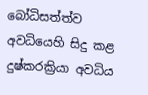බෝධිසත්ත්ව අවධියෙහි සිදු කළ දුෂ්කරක්‍රියා අවධිය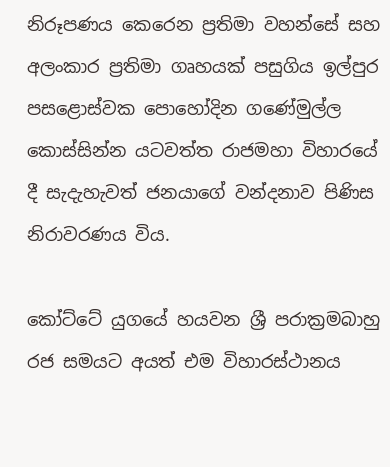නිරූපණය කෙරෙන ප්‍රතිමා වහන්සේ සහ අලංකාර ප්‍රතිමා ගෘහයක් පසුගිය ඉල්පුර පසළොස්වක ‍පොහෝදින ගණේමුල්ල කොස්සින්න යටවත්ත රාජමහා විහාරයේ දී සැදැහැවත් ජනයාගේ වන්දනාව පිණිස නිරාවරණය විය.

කෝට්ටේ යුගයේ හයවන ශ්‍රී පරාක්‍රමබාහු රජ සමයට අයත් එම විහාරස්ථානය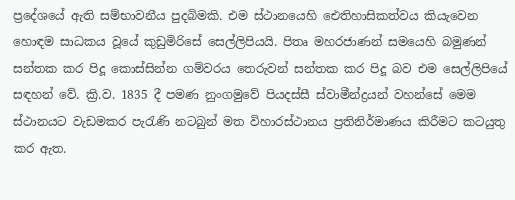ප්‍රදේශයේ ඇති සම්භාවනීය පුදබිමකි. එම ස්ථානයෙහි ඓතිහාසිකත්වය කියැවෙන හොඳම සාධකය වූයේ කුඩුමිරිසේ සෙල්ලිපියයි. පිතෘ මහරජාණන් සමයෙහි බමුණන් සන්තක කර පිදූ කොස්සින්න ගම්වරය තෙරුවන් සන්තක කර පිදූ බව එම සෙල්ලිපියේ සඳහන් වේ. ක්‍රි.ව. 1835 දී පමණ නුංගමුවේ පියදස්සී ස්වාමීන්ද්‍රයන් වහන්සේ මෙම ස්ථානයට වැඩමකර පැරැණි නටබුන් මත විහාරස්ථානය ප්‍රතිනිර්මාණය කිරීමට කටයුතු කර ඇත.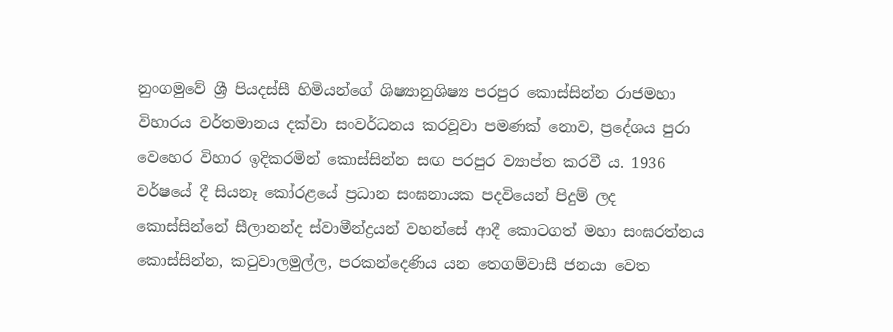නුංගමුවේ ශ්‍රී පියදස්සී හිමියන්ගේ ශිෂ්‍යානුශිෂ්‍ය පරපුර කොස්සින්න රාජමහා විහාරය වර්තමානය දක්වා සංවර්ධනය කරවූවා පමණක් නොව, ප්‍රදේශය පුරා වෙහෙර විහාර ඉදිකරමින් කොස්සින්න සඟ පරපුර ව්‍යාප්ත කරවී ය. 1936 වර්ෂයේ දී සියනෑ කෝරළයේ ප්‍රධාන සංඝනායක පදවියෙන් පිදුම් ලද කොස්සින්නේ සීලානන්ද ස්වාමීන්ද්‍රයන් වහන්සේ ආදී කොටගත් මහා සංඝරත්නය කොස්සින්න, කටුවාලමුල්ල, පරකන්දෙණිය යන තෙගම්වාසී ජනයා වෙත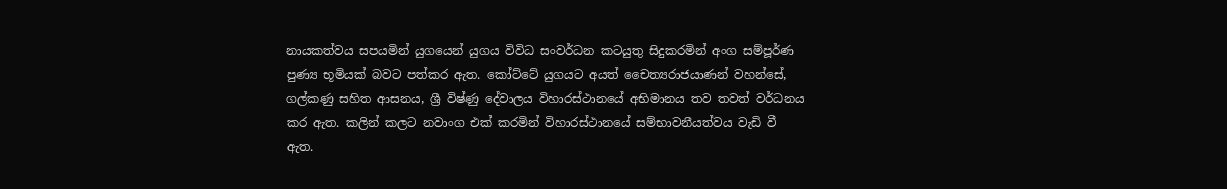නායකත්වය සපයමින් යුගයෙන් යුගය විවිධ සංවර්ධන කටයුතු සිදුකරමින් අංග සම්පූර්ණ පුණ්‍ය භූමියක් බවට පත්කර ඇත. කෝට්ටේ යුගයට අයත් චෛත්‍යරාජයාණන් වහන්සේ, ගල්කණු සහිත ආසනය, ශ්‍රී විෂ්ණු දේවාලය විහාරස්ථානයේ අභිමානය තව තවත් වර්ධනය කර ඇත. කලින් කලට නවාංග එක් කරමින් විහාරස්ථානයේ සම්භාවනීයත්වය වැඩි වී ඇත.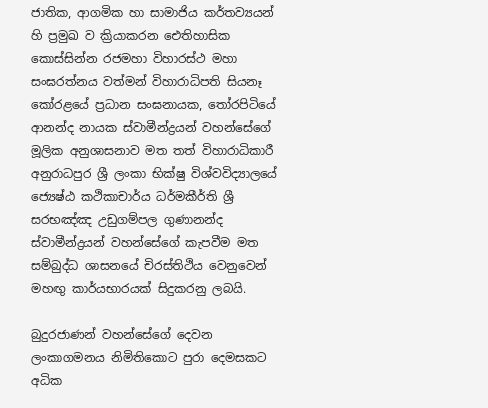ජාතික, ආගමික හා සාමාජිය කර්තව්‍යයන් හි ප්‍රමුඛ ව ක්‍රියාකරන ඓතිහාසික කොස්සින්න රජමහා විහාරස්ථ මහා සංඝරත්නය වත්මන් විහාරාධිපති සියනෑ කෝරළයේ ප්‍රධාන සංඝනායක, තෝරපිටියේ ආනන්ද නායක ස්වාමීන්ද්‍රයන් වහන්සේගේ මූලික අනුශාසනාව මත තත් විහාරාධිකාරී අනුරාධපුර ශ්‍රී ලංකා භික්ෂු විශ්වවිද්‍යාලයේ ජ්‍යෙෂ්ඨ කථිකාචාර්ය ධර්මකීර්ති ශ්‍රී සරභඤ්ඤ උඩුගම්පල ගුණානන්ද ස්වාමීන්ද්‍රයන් වහන්සේගේ කැපවීම මත සම්බුද්ධ ශාසනයේ චිරස්තිථිය වෙනුවෙන් මහඟු කාර්යභාරයක් සිදුකරනු ලබයි.

බුදුරජාණන් වහන්සේගේ දෙවන ලංකාගමනය නිමිතිකොට පුරා දෙමසකට අධික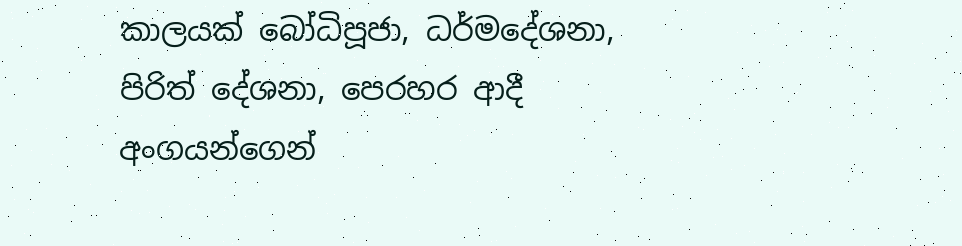කාලයක් බෝධිපූජා, ධර්මදේශනා, පිරිත් දේශනා, පෙරහර ආදී අංගයන්ගෙන්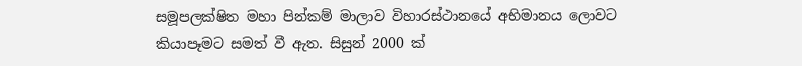සමූපලක්ෂිත මහා පින්කම් මාලාව විහාරස්ථානයේ අභිමානය ලොවට කියාපෑමට සමත් වී ඇත. සිසුන් 2000 ක්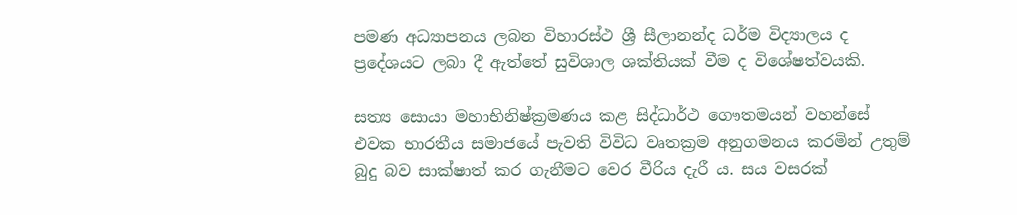පමණ අධ්‍යාපනය ලබන විහාරස්ථ ශ්‍රී සීලානන්ද ධර්ම විද්‍යාලය ද ප්‍රදේශයට ලබා දී ඇත්තේ සුවිශාල ශක්තියක් වීම ද විශේෂත්වයකි.

සත්‍ය සොයා මහාභිනිෂ්ක්‍රමණය කළ සිද්ධාර්ථ ගෞතමයන් වහන්සේ එවක භාරතීය සමාජයේ පැවති විවිධ වෘතක්‍රම අනුගමනය කරමින් උතුම් බුදු බව සාක්ෂාත් කර ගැනීමට වෙර වීරිය දැරී ය. සය වසරක්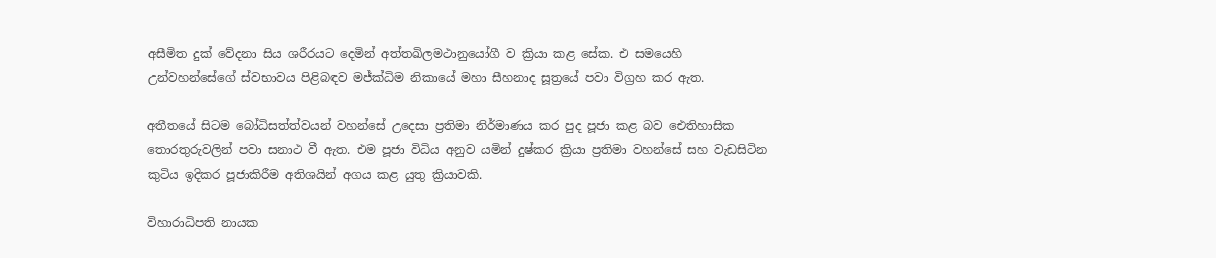අසීමිත දුක් වේදනා සිය ශරීරයට දෙමින් අත්තඛිලමථානුයෝගී ව ක්‍රියා කළ සේක. එ සමයෙහි උන්වහන්සේගේ ස්වභාවය පිළිබඳව මජ්ක්‍ධිම නිකායේ මහා සීහනාද සූත්‍රයේ පවා විග්‍රහ කර ඇත.

අතීතයේ සිටම බෝධිසත්ත්වයන් වහන්සේ උදෙසා ප්‍රතිමා නිර්මාණය කර පුද පූජා කළ බව ඓතිහාසික තොරතුරුවලින් පවා සනාථ වී ඇත. එම පූජා විධිය අනුව යමින් දුෂ්කර ක්‍රියා ප්‍රතිමා වහන්සේ සහ වැඩසිටින කුටිය ඉදිකර පූජාකිරීම අතිශයින් අගය කළ යුතු ක්‍රියාවකි.

විහාරාධිපති නායක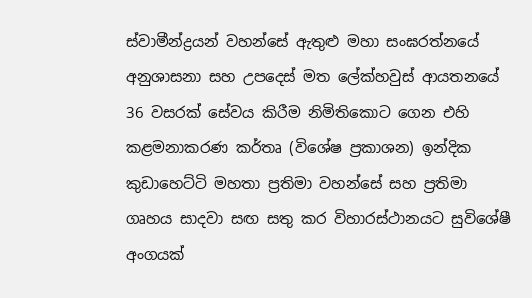ස්වාමීන්ද්‍රයන් වහන්සේ ඇතුළු මහා සංඝරත්නයේ අනුශාසනා සහ උපදෙස් මත ලේක්හවුස් ආයතනයේ 36 වසරක් සේවය කිරීම නිමිතිකොට ගෙන එහි කළමනාකරණ කර්තෘ (විශේෂ ප්‍රකාශන) ඉන්දික කුඩාහෙට්ටි මහතා ප්‍රතිමා වහන්සේ සහ ප්‍රතිමා ගෘහය සාදවා සඟ සතු කර විහාරස්ථානයට සුවිශේෂී අංගයක්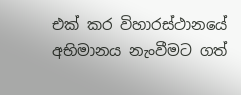එක් කර විහාරස්ථානයේ අභිමානය නැංවීමට ගත්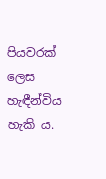පියවරක් ලෙස හැඳීන්විය හැකි ය.